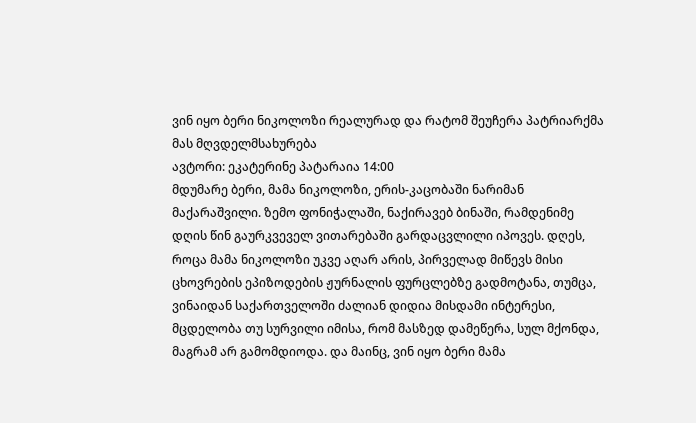ვინ იყო ბერი ნიკოლოზი რეალურად და რატომ შეუჩერა პატრიარქმა მას მღვდელმსახურება
ავტორი: ეკატერინე პატარაია 14:00
მდუმარე ბერი, მამა ნიკოლოზი, ერის-კაცობაში ნარიმან მაქარაშვილი. ზემო ფონიჭალაში, ნაქირავებ ბინაში, რამდენიმე დღის წინ გაურკვეველ ვითარებაში გარდაცვლილი იპოვეს. დღეს, როცა მამა ნიკოლოზი უკვე აღარ არის, პირველად მიწევს მისი ცხოვრების ეპიზოდების ჟურნალის ფურცლებზე გადმოტანა, თუმცა, ვინაიდან საქართველოში ძალიან დიდია მისდამი ინტერესი, მცდელობა თუ სურვილი იმისა, რომ მასზედ დამეწერა, სულ მქონდა, მაგრამ არ გამომდიოდა. და მაინც, ვინ იყო ბერი მამა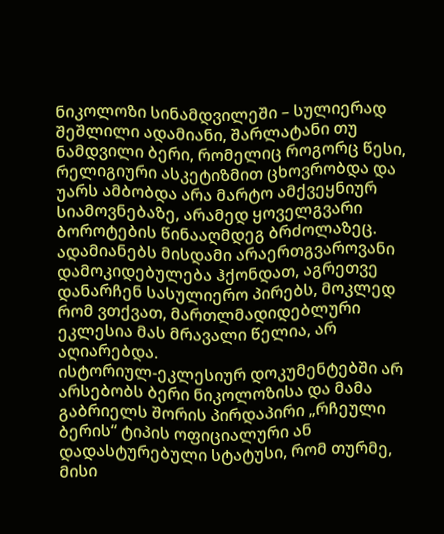ნიკოლოზი სინამდვილეში – სულიერად შეშლილი ადამიანი, შარლატანი თუ ნამდვილი ბერი, რომელიც როგორც წესი, რელიგიური ასკეტიზმით ცხოვრობდა და უარს ამბობდა არა მარტო ამქვეყნიურ სიამოვნებაზე, არამედ ყოველგვარი ბოროტების წინააღმდეგ ბრძოლაზეც. ადამიანებს მისდამი არაერთგვაროვანი დამოკიდებულება ჰქონდათ, აგრეთვე დანარჩენ სასულიერო პირებს, მოკლედ რომ ვთქვათ, მართლმადიდებლური ეკლესია მას მრავალი წელია, არ აღიარებდა.
ისტორიულ-ეკლესიურ დოკუმენტებში არ არსებობს ბერი ნიკოლოზისა და მამა გაბრიელს შორის პირდაპირი „რჩეული ბერის“ ტიპის ოფიციალური ან დადასტურებული სტატუსი, რომ თურმე, მისი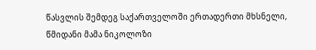წასვლის შემდეგ საქართველოში ერთადერთი მხსნელი, წმიდანი მამა ნიკოლოზი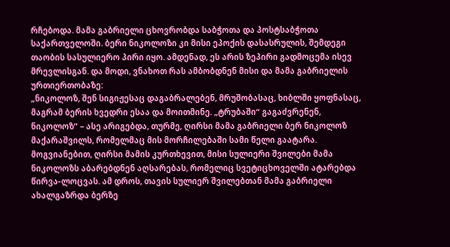რჩებოდა. მამა გაბრიელი ცხოვრობდა საბჭოთა და პოსტსაბჭოთა საქართველოში. ბერი ნიკოლოზი კი მისი ეპოქის დასასრულის, შემდეგი თაობის სასულიერო პირი იყო. ამდენად, ეს არის ზეპირი გადმოცემა ისევ მრევლისგან. და მოდი, ვნახოთ რას ამბობდნენ მისი და მამა გაბრიელის ურთიერთობაზე:
„ნიკოლოზ, შენ სიგიჟესაც დაგაბრალებენ, მრუშობასაც, ხიბლში ყოფნასაც, მაგრამ ბერის ხვედრი ესაა და მოითმინე. „ტრუბაში“ გაგაძვრენენ, ნიკოლოზ” – ასე არიგებდა, თურმე, ღირსი მამა გაბრიელი ბერ ნიკოლოზ მაქარაშვილს, რომელმაც მის მორჩილებაში სამი წელი გაატარა. მოგვიანებით, ღირსი მამის კურთხევით, მისი სულიერი შვილები მამა ნიკოლოზს აბარებდნენ აღსარებას, რომელიც სვეტიცხოველში ატარებდა წირვა-ლოცვას. ამ დროს, თავის სულიერ შვილებთან მამა გაბრიელი ახალგაზრდა ბერზე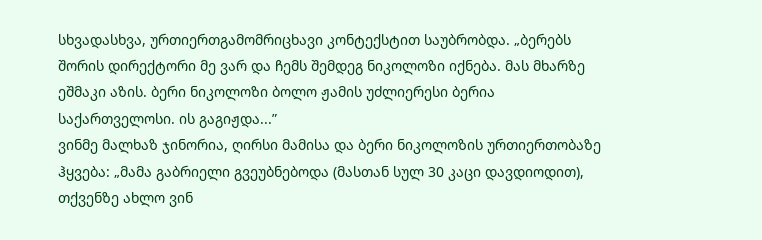სხვადასხვა, ურთიერთგამომრიცხავი კონტექსტით საუბრობდა. „ბერებს შორის დირექტორი მე ვარ და ჩემს შემდეგ ნიკოლოზი იქნება. მას მხარზე ეშმაკი აზის. ბერი ნიკოლოზი ბოლო ჟამის უძლიერესი ბერია საქართველოსი. ის გაგიჟდა...”
ვინმე მალხაზ ჯინორია, ღირსი მამისა და ბერი ნიკოლოზის ურთიერთობაზე ჰყვება: „მამა გაბრიელი გვეუბნებოდა (მასთან სულ 30 კაცი დავდიოდით), თქვენზე ახლო ვინ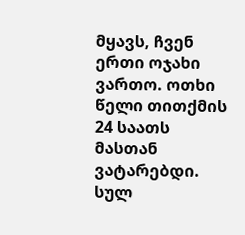მყავს, ჩვენ ერთი ოჯახი ვართო. ოთხი წელი თითქმის 24 საათს მასთან ვატარებდი. სულ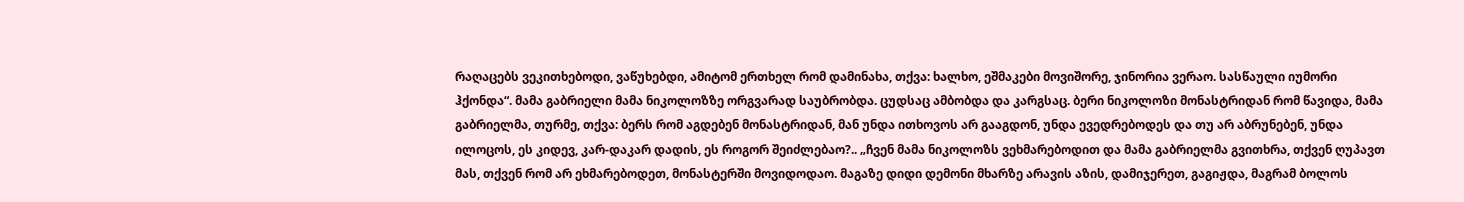რაღაცებს ვეკითხებოდი, ვაწუხებდი, ამიტომ ერთხელ რომ დამინახა, თქვა: ხალხო, ეშმაკები მოვიშორე, ჯინორია ვერაო. სასწაული იუმორი ჰქონდა“. მამა გაბრიელი მამა ნიკოლოზზე ორგვარად საუბრობდა. ცუდსაც ამბობდა და კარგსაც. ბერი ნიკოლოზი მონასტრიდან რომ წავიდა, მამა გაბრიელმა, თურმე, თქვა: ბერს რომ აგდებენ მონასტრიდან, მან უნდა ითხოვოს არ გააგდონ, უნდა ევედრებოდეს და თუ არ აბრუნებენ, უნდა ილოცოს, ეს კიდევ, კარ-დაკარ დადის, ეს როგორ შეიძლებაო?.. „ჩვენ მამა ნიკოლოზს ვეხმარებოდით და მამა გაბრიელმა გვითხრა, თქვენ ღუპავთ მას, თქვენ რომ არ ეხმარებოდეთ, მონასტერში მოვიდოდაო. მაგაზე დიდი დემონი მხარზე არავის აზის, დამიჯერეთ, გაგიჟდა, მაგრამ ბოლოს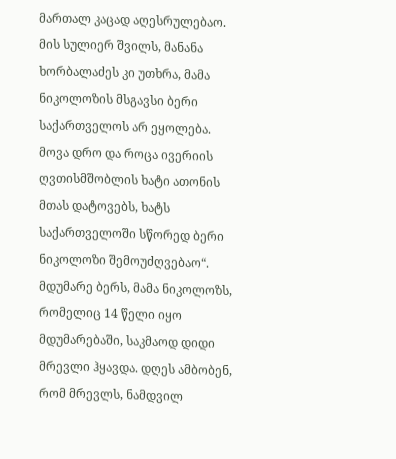მართალ კაცად აღესრულებაო. მის სულიერ შვილს, მანანა ხორბალაძეს კი უთხრა, მამა ნიკოლოზის მსგავსი ბერი საქართველოს არ ეყოლება. მოვა დრო და როცა ივერიის ღვთისმშობლის ხატი ათონის მთას დატოვებს, ხატს საქართველოში სწორედ ბერი ნიკოლოზი შემოუძღვებაო“.
მდუმარე ბერს, მამა ნიკოლოზს, რომელიც 14 წელი იყო მდუმარებაში, საკმაოდ დიდი მრევლი ჰყავდა. დღეს ამბობენ, რომ მრევლს, ნამდვილ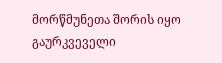მორწმუნეთა შორის იყო გაურკვეველი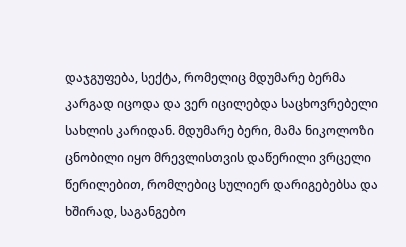დაჯგუფება, სექტა, რომელიც მდუმარე ბერმა კარგად იცოდა და ვერ იცილებდა საცხოვრებელი სახლის კარიდან. მდუმარე ბერი, მამა ნიკოლოზი ცნობილი იყო მრევლისთვის დაწერილი ვრცელი წერილებით, რომლებიც სულიერ დარიგებებსა და ხშირად, საგანგებო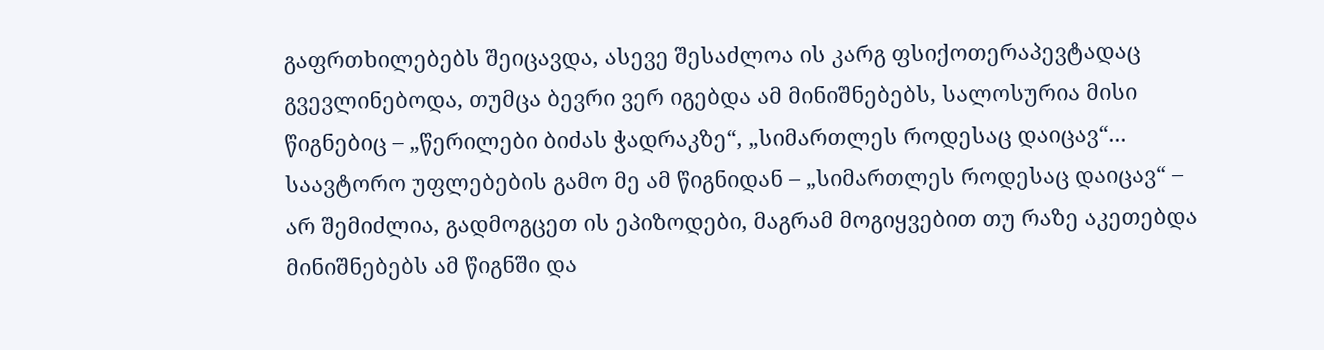გაფრთხილებებს შეიცავდა, ასევე შესაძლოა ის კარგ ფსიქოთერაპევტადაც გვევლინებოდა, თუმცა ბევრი ვერ იგებდა ამ მინიშნებებს, სალოსურია მისი წიგნებიც – „წერილები ბიძას ჭადრაკზე“, „სიმართლეს როდესაც დაიცავ“... საავტორო უფლებების გამო მე ამ წიგნიდან – „სიმართლეს როდესაც დაიცავ“ – არ შემიძლია, გადმოგცეთ ის ეპიზოდები, მაგრამ მოგიყვებით თუ რაზე აკეთებდა მინიშნებებს ამ წიგნში და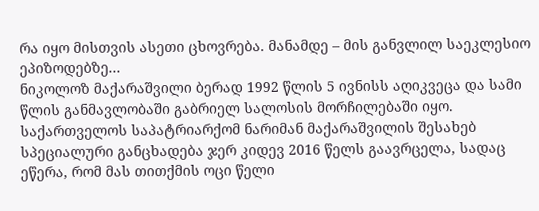რა იყო მისთვის ასეთი ცხოვრება. მანამდე – მის განვლილ საეკლესიო ეპიზოდებზე...
ნიკოლოზ მაქარაშვილი ბერად 1992 წლის 5 ივნისს აღიკვეცა და სამი წლის განმავლობაში გაბრიელ სალოსის მორჩილებაში იყო. საქართველოს საპატრიარქომ ნარიმან მაქარაშვილის შესახებ სპეციალური განცხადება ჯერ კიდევ 2016 წელს გაავრცელა, სადაც ეწერა, რომ მას თითქმის ოცი წელი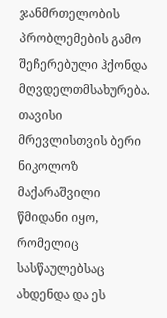ჯანმრთელობის პრობლემების გამო შეჩერებული ჰქონდა მღვდელთმსახურება. თავისი მრევლისთვის ბერი ნიკოლოზ მაქარაშვილი წმიდანი იყო, რომელიც სასწაულებსაც ახდენდა და ეს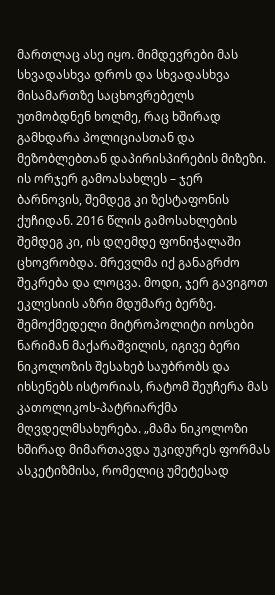მართლაც ასე იყო. მიმდევრები მას სხვადასხვა დროს და სხვადასხვა მისამართზე საცხოვრებელს უთმობდნენ ხოლმე, რაც ხშირად გამხდარა პოლიციასთან და მეზობლებთან დაპირისპირების მიზეზი. ის ორჯერ გამოასახლეს – ჯერ ბარნოვის, შემდეგ კი ზესტაფონის ქუჩიდან. 2016 წლის გამოსახლების შემდეგ კი, ის დღემდე ფონიჭალაში ცხოვრობდა. მრევლმა იქ განაგრძო შეკრება და ლოცვა. მოდი, ჯერ გავიგოთ ეკლესიის აზრი მდუმარე ბერზე. შემოქმედელი მიტროპოლიტი იოსები ნარიმან მაქარაშვილის, იგივე ბერი ნიკოლოზის შესახებ საუბრობს და იხსენებს ისტორიას, რატომ შეუჩერა მას კათოლიკოს-პატრიარქმა მღვდელმსახურება. „მამა ნიკოლოზი ხშირად მიმართავდა უკიდურეს ფორმას ასკეტიზმისა, რომელიც უმეტესად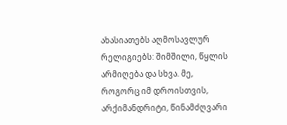ახასიათებს აღმოსავლურ რელიგიებს: შიმშილი, წყლის არმიღება და სხვა. მე, როგორც იმ დროისთვის, არქიმანდრიტი, წინამძღვარი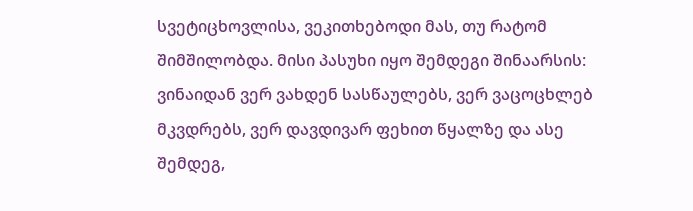სვეტიცხოვლისა, ვეკითხებოდი მას, თუ რატომ შიმშილობდა. მისი პასუხი იყო შემდეგი შინაარსის: ვინაიდან ვერ ვახდენ სასწაულებს, ვერ ვაცოცხლებ მკვდრებს, ვერ დავდივარ ფეხით წყალზე და ასე შემდეგ,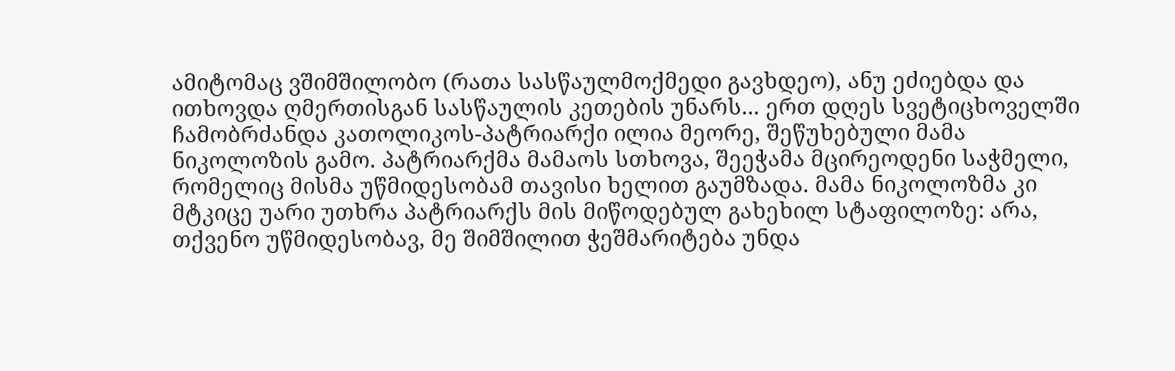ამიტომაც ვშიმშილობო (რათა სასწაულმოქმედი გავხდეო), ანუ ეძიებდა და ითხოვდა ღმერთისგან სასწაულის კეთების უნარს... ერთ დღეს სვეტიცხოველში ჩამობრძანდა კათოლიკოს-პატრიარქი ილია მეორე, შეწუხებული მამა ნიკოლოზის გამო. პატრიარქმა მამაოს სთხოვა, შეეჭამა მცირეოდენი საჭმელი, რომელიც მისმა უწმიდესობამ თავისი ხელით გაუმზადა. მამა ნიკოლოზმა კი მტკიცე უარი უთხრა პატრიარქს მის მიწოდებულ გახეხილ სტაფილოზე: არა, თქვენო უწმიდესობავ, მე შიმშილით ჭეშმარიტება უნდა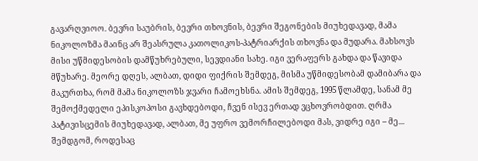გავარღვიოო. ბევრი საუბრის, ბევრი თხოვნის, ბევრი შეგონების მიუხედავად, მამა ნიკოლოზმა მაინც არ შეასრულა კათოლიკოს-პატრიარქის თხოვნა და მუდარა. მახსოვს მისი უწმიდესობის დამწუხრებული, სევდიანი სახე. იგი ვერაფერს გახდა და წავიდა მწუხარე. მეორე დღეს, ალბათ, დიდი ფიქრის შემდეგ, მისმა უწმიდესობამ დამიბარა და მაკურთხა, რომ მამა ნიკოლოზს ჯვარი ჩამოეხსნა. ამის შემდეგ, 1995 წლამდე, სანამ მე შემოქმედელი ეპისკოპოსი გავხდებოდი, ჩვენ ისევ ერთად ვცხოვრობდით. ღრმა პატივისცემის მიუხედავად, ალბათ, მე უფრო ვემორჩილებოდი მას, ვიდრე იგი – მე... შემდგომ, როდესაც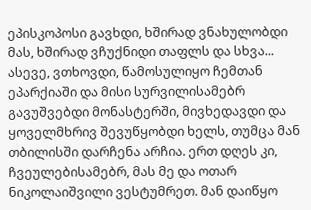ეპისკოპოსი გავხდი, ხშირად ვნახულობდი მას, ხშირად ვჩუქნიდი თაფლს და სხვა... ასევე, ვთხოვდი, წამოსულიყო ჩემთან ეპარქიაში და მისი სურვილისამებრ გავუშვებდი მონასტერში, მივხედავდი და ყოველმხრივ შევუწყობდი ხელს, თუმცა მან თბილისში დარჩენა არჩია. ერთ დღეს კი, ჩვეულებისამებრ, მას მე და ოთარ ნიკოლაიშვილი ვესტუმრეთ. მან დაიწყო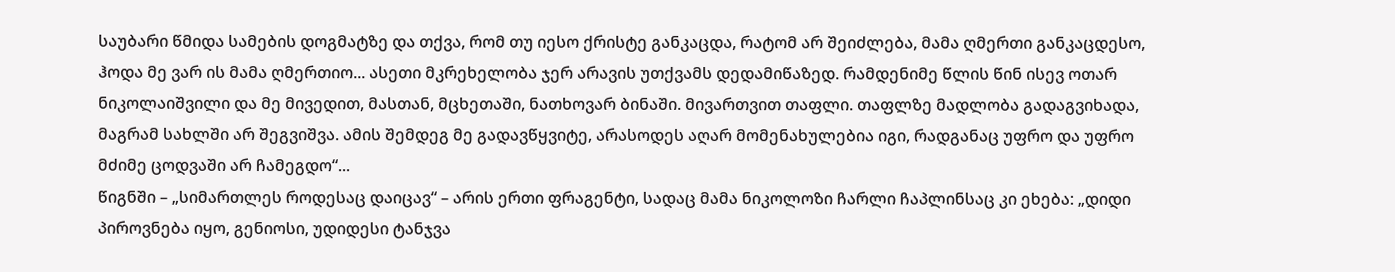საუბარი წმიდა სამების დოგმატზე და თქვა, რომ თუ იესო ქრისტე განკაცდა, რატომ არ შეიძლება, მამა ღმერთი განკაცდესო, ჰოდა მე ვარ ის მამა ღმერთიო... ასეთი მკრეხელობა ჯერ არავის უთქვამს დედამიწაზედ. რამდენიმე წლის წინ ისევ ოთარ ნიკოლაიშვილი და მე მივედით, მასთან, მცხეთაში, ნათხოვარ ბინაში. მივართვით თაფლი. თაფლზე მადლობა გადაგვიხადა, მაგრამ სახლში არ შეგვიშვა. ამის შემდეგ მე გადავწყვიტე, არასოდეს აღარ მომენახულებია იგი, რადგანაც უფრო და უფრო მძიმე ცოდვაში არ ჩამეგდო“...
წიგნში – „სიმართლეს როდესაც დაიცავ“ – არის ერთი ფრაგენტი, სადაც მამა ნიკოლოზი ჩარლი ჩაპლინსაც კი ეხება: „დიდი პიროვნება იყო, გენიოსი, უდიდესი ტანჯვა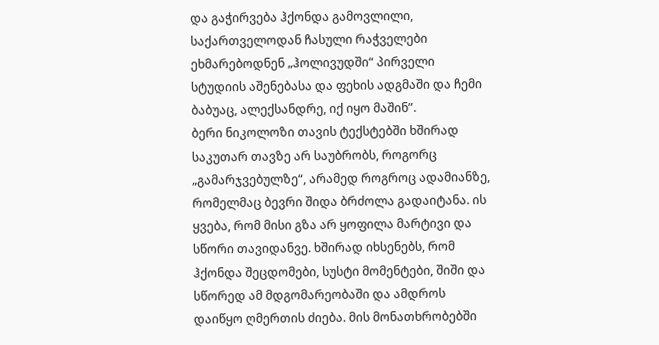და გაჭირვება ჰქონდა გამოვლილი, საქართველოდან ჩასული რაჭველები ეხმარებოდნენ „ჰოლივუდში“ პირველი სტუდიის აშენებასა და ფეხის ადგმაში და ჩემი ბაბუაც, ალექსანდრე, იქ იყო მაშინ”.
ბერი ნიკოლოზი თავის ტექსტებში ხშირად საკუთარ თავზე არ საუბრობს, როგორც „გამარჯვებულზე“, არამედ როგროც ადამიანზე, რომელმაც ბევრი შიდა ბრძოლა გადაიტანა. ის ყვება, რომ მისი გზა არ ყოფილა მარტივი და სწორი თავიდანვე. ხშირად იხსენებს, რომ ჰქონდა შეცდომები, სუსტი მომენტები, შიში და სწორედ ამ მდგომარეობაში და ამდროს დაიწყო ღმერთის ძიება. მის მონათხრობებში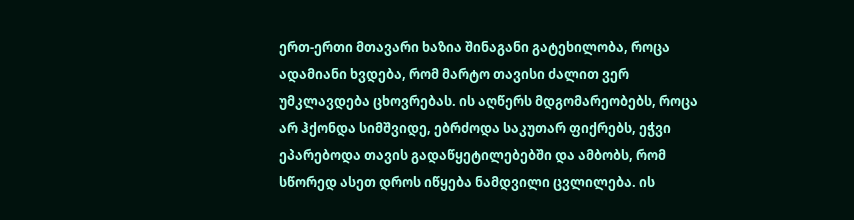ერთ-ერთი მთავარი ხაზია შინაგანი გატეხილობა, როცა ადამიანი ხვდება, რომ მარტო თავისი ძალით ვერ უმკლავდება ცხოვრებას. ის აღწერს მდგომარეობებს, როცა არ ჰქონდა სიმშვიდე, ებრძოდა საკუთარ ფიქრებს, ეჭვი ეპარებოდა თავის გადაწყეტილებებში და ამბობს, რომ სწორედ ასეთ დროს იწყება ნამდვილი ცვლილება. ის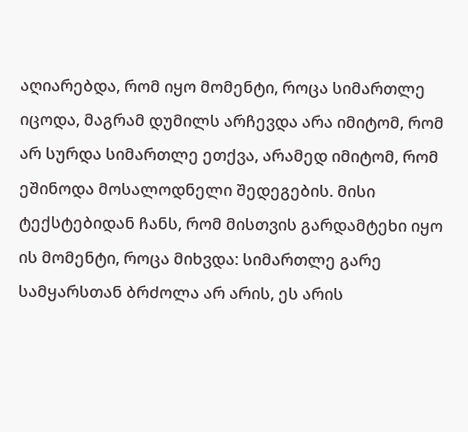აღიარებდა, რომ იყო მომენტი, როცა სიმართლე იცოდა, მაგრამ დუმილს არჩევდა არა იმიტომ, რომ არ სურდა სიმართლე ეთქვა, არამედ იმიტომ, რომ ეშინოდა მოსალოდნელი შედეგების. მისი ტექსტებიდან ჩანს, რომ მისთვის გარდამტეხი იყო ის მომენტი, როცა მიხვდა: სიმართლე გარე სამყარსთან ბრძოლა არ არის, ეს არის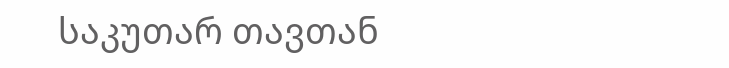საკუთარ თავთან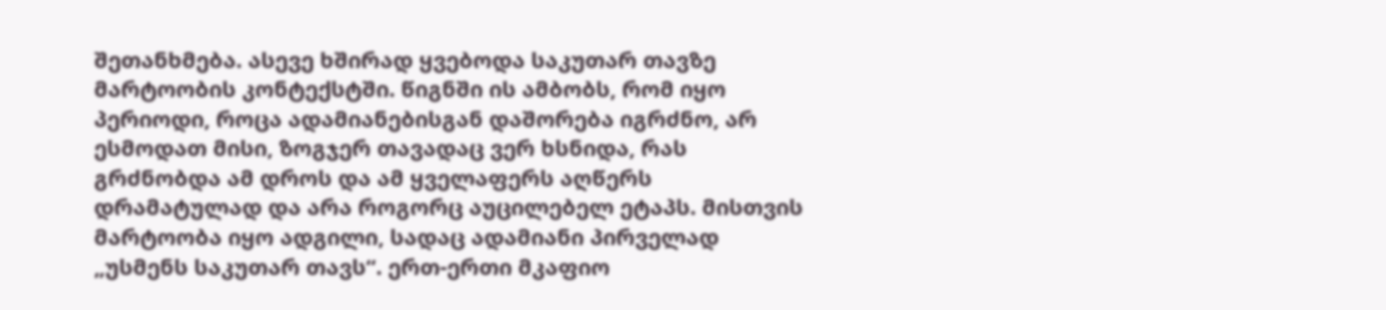შეთანხმება. ასევე ხშირად ყვებოდა საკუთარ თავზე მარტოობის კონტექსტში. წიგნში ის ამბობს, რომ იყო პერიოდი, როცა ადამიანებისგან დაშორება იგრძნო, არ ესმოდათ მისი, ზოგჯერ თავადაც ვერ ხსნიდა, რას გრძნობდა ამ დროს და ამ ყველაფერს აღწერს დრამატულად და არა როგორც აუცილებელ ეტაპს. მისთვის მარტოობა იყო ადგილი, სადაც ადამიანი პირველად „უსმენს საკუთარ თავს“. ერთ-ერთი მკაფიო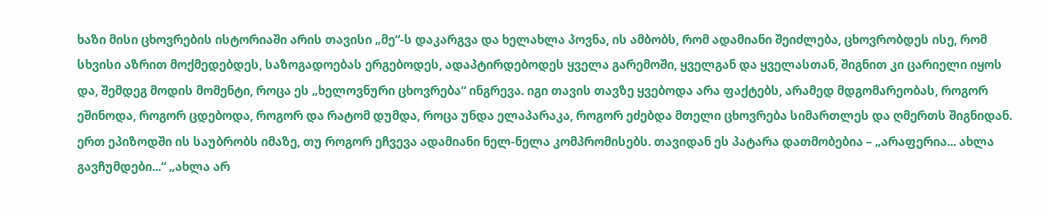ხაზი მისი ცხოვრების ისტორიაში არის თავისი „მე“-ს დაკარგვა და ხელახლა პოვნა, ის ამბობს, რომ ადამიანი შეიძლება, ცხოვრობდეს ისე, რომ სხვისი აზრით მოქმედებდეს, საზოგადოებას ერგებოდეს, ადაპტირდებოდეს ყველა გარემოში, ყველგან და ყველასთან, შიგნით კი ცარიელი იყოს და, შემდეგ მოდის მომენტი, როცა ეს „ხელოვნური ცხოვრება“ ინგრევა. იგი თავის თავზე ყვებოდა არა ფაქტებს, არამედ მდგომარეობას, როგორ ეშინოდა, როგორ ცდებოდა, როგორ და რატომ დუმდა, როცა უნდა ელაპარაკა, როგორ ეძებდა მთელი ცხოვრება სიმართლეს და ღმერთს შიგნიდან. ერთ ეპიზოდში ის საუბრობს იმაზე, თუ როგორ ეჩვევა ადამიანი ნელ-ნელა კომპრომისებს. თავიდან ეს პატარა დათმობებია – „არაფერია... ახლა გავჩუმდები...“ „ახლა არ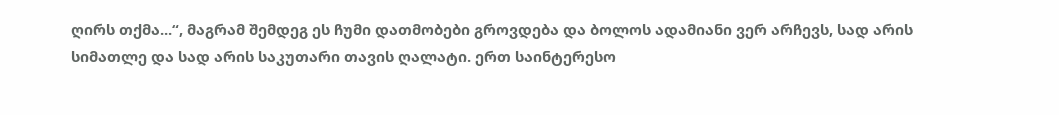ღირს თქმა...“, მაგრამ შემდეგ ეს ჩუმი დათმობები გროვდება და ბოლოს ადამიანი ვერ არჩევს, სად არის სიმათლე და სად არის საკუთარი თავის ღალატი. ერთ საინტერესო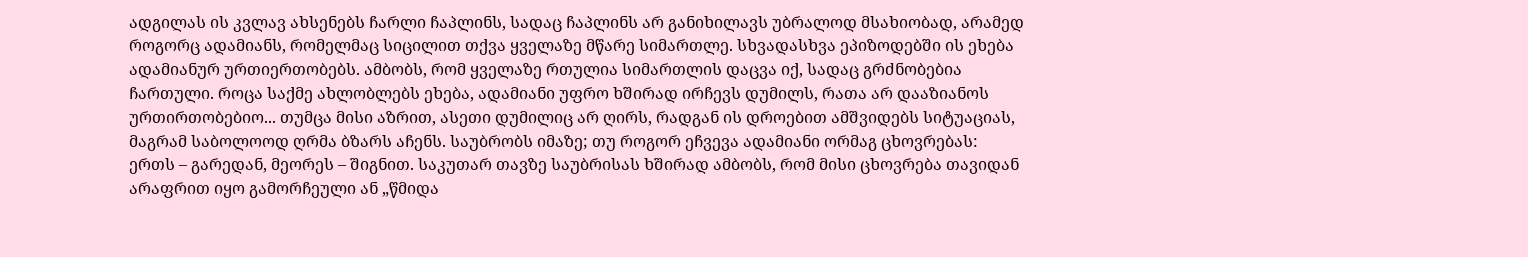ადგილას ის კვლავ ახსენებს ჩარლი ჩაპლინს, სადაც ჩაპლინს არ განიხილავს უბრალოდ მსახიობად, არამედ როგორც ადამიანს, რომელმაც სიცილით თქვა ყველაზე მწარე სიმართლე. სხვადასხვა ეპიზოდებში ის ეხება ადამიანურ ურთიერთობებს. ამბობს, რომ ყველაზე რთულია სიმართლის დაცვა იქ, სადაც გრძნობებია ჩართული. როცა საქმე ახლობლებს ეხება, ადამიანი უფრო ხშირად ირჩევს დუმილს, რათა არ დააზიანოს ურთირთობებიო... თუმცა მისი აზრით, ასეთი დუმილიც არ ღირს, რადგან ის დროებით ამშვიდებს სიტუაციას, მაგრამ საბოლოოდ ღრმა ბზარს აჩენს. საუბრობს იმაზე; თუ როგორ ეჩვევა ადამიანი ორმაგ ცხოვრებას: ერთს – გარედან, მეორეს – შიგნით. საკუთარ თავზე საუბრისას ხშირად ამბობს, რომ მისი ცხოვრება თავიდან არაფრით იყო გამორჩეული ან „წმიდა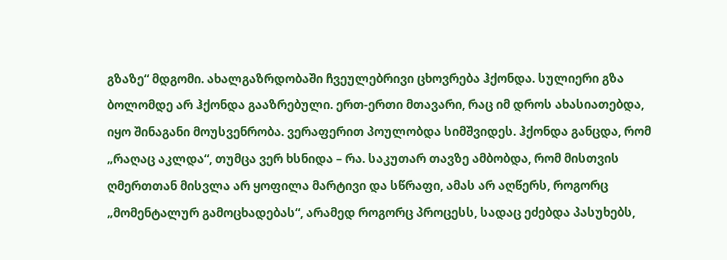გზაზე“ მდგომი. ახალგაზრდობაში ჩვეულებრივი ცხოვრება ჰქონდა. სულიერი გზა ბოლომდე არ ჰქონდა გააზრებული. ერთ-ერთი მთავარი, რაც იმ დროს ახასიათებდა, იყო შინაგანი მოუსვენრობა. ვერაფერით პოულობდა სიმშვიდეს. ჰქონდა განცდა, რომ „რაღაც აკლდა“, თუმცა ვერ ხსნიდა – რა. საკუთარ თავზე ამბობდა, რომ მისთვის ღმერთთან მისვლა არ ყოფილა მარტივი და სწრაფი, ამას არ აღწერს, როგორც „მომენტალურ გამოცხადებას“, არამედ როგორც პროცესს, სადაც ეძებდა პასუხებს,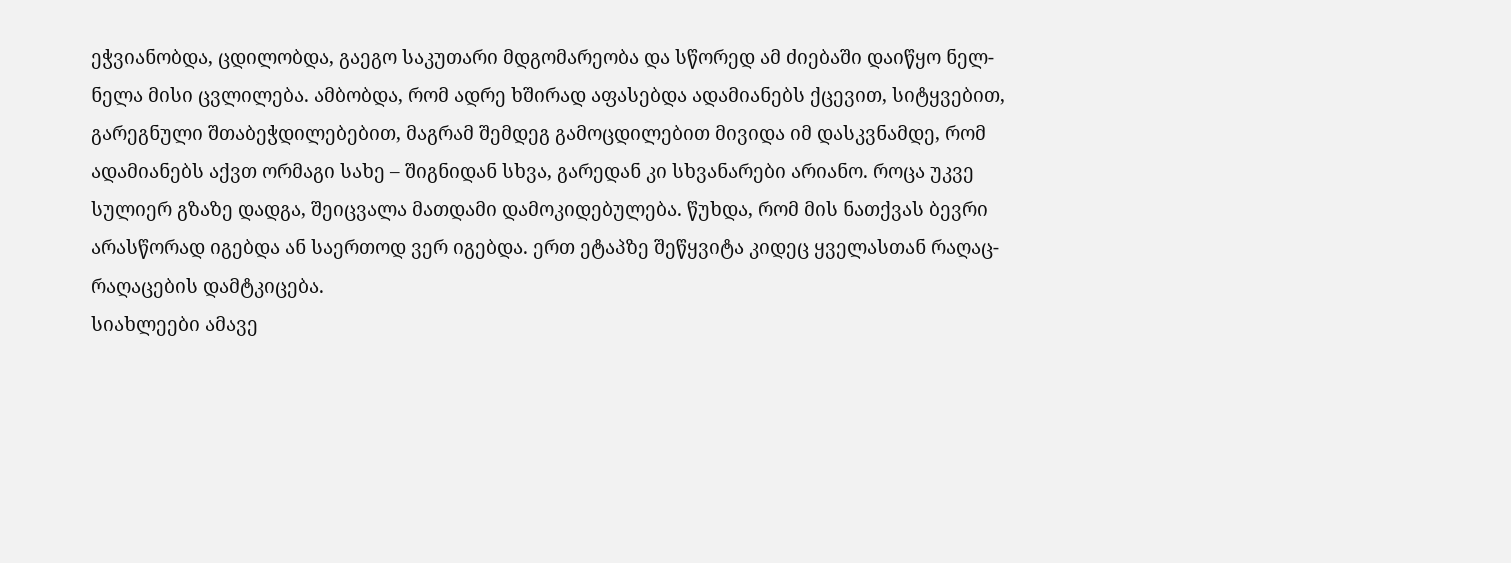ეჭვიანობდა, ცდილობდა, გაეგო საკუთარი მდგომარეობა და სწორედ ამ ძიებაში დაიწყო ნელ-ნელა მისი ცვლილება. ამბობდა, რომ ადრე ხშირად აფასებდა ადამიანებს ქცევით, სიტყვებით, გარეგნული შთაბეჭდილებებით, მაგრამ შემდეგ გამოცდილებით მივიდა იმ დასკვნამდე, რომ ადამიანებს აქვთ ორმაგი სახე – შიგნიდან სხვა, გარედან კი სხვანარები არიანო. როცა უკვე სულიერ გზაზე დადგა, შეიცვალა მათდამი დამოკიდებულება. წუხდა, რომ მის ნათქვას ბევრი არასწორად იგებდა ან საერთოდ ვერ იგებდა. ერთ ეტაპზე შეწყვიტა კიდეც ყველასთან რაღაც-რაღაცების დამტკიცება.
სიახლეები ამავე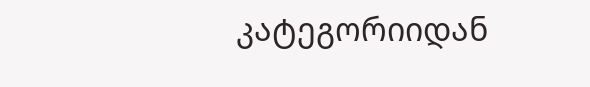კატეგორიიდან